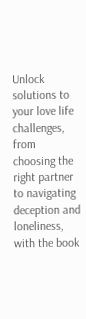Unlock solutions to your love life challenges, from choosing the right partner to navigating deception and loneliness, with the book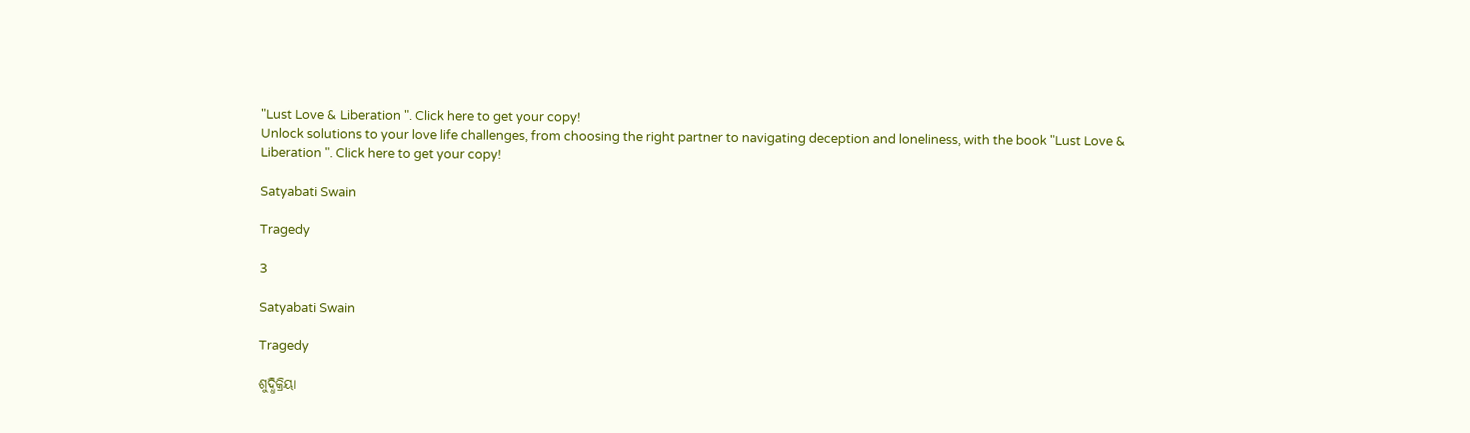"Lust Love & Liberation ". Click here to get your copy!
Unlock solutions to your love life challenges, from choosing the right partner to navigating deception and loneliness, with the book "Lust Love & Liberation ". Click here to get your copy!

Satyabati Swain

Tragedy

3

Satyabati Swain

Tragedy

ଶୁଦ୍ଧିକ୍ରିୟା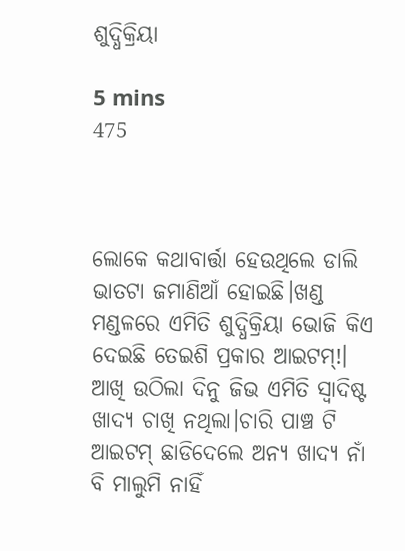ଶୁଦ୍ଧିକ୍ରିୟା

5 mins
475



ଲୋକେ କଥାବାର୍ତ୍ତା ହେଉଥିଲେ ଡାଲି ଭାତଟା ଜମାଣିଆଁ ହୋଇଛି।ଖଣ୍ଡ ମଣ୍ଡଳରେ ଏମିତି ଶୁଦ୍ଧିକ୍ରିୟା ଭୋଜି କିଏ ଦେଇଛି ତେଇଶି ପ୍ରକାର ଆଇଟମ୍!। ଆଖି ଉଠିଲା ଦିନୁ ଜିଭ ଏମିତି ସ୍ୱାଦିଷ୍ଟ ଖାଦ୍ୟ ଚାଖି ନଥିଲା।ଚାରି ପାଞ୍ଚ ଟି ଆଇଟମ୍ ଛାଡିଦେଲେ ଅନ୍ୟ ଖାଦ୍ୟ ନାଁ ବି ମାଲୁମି ନାହିଁ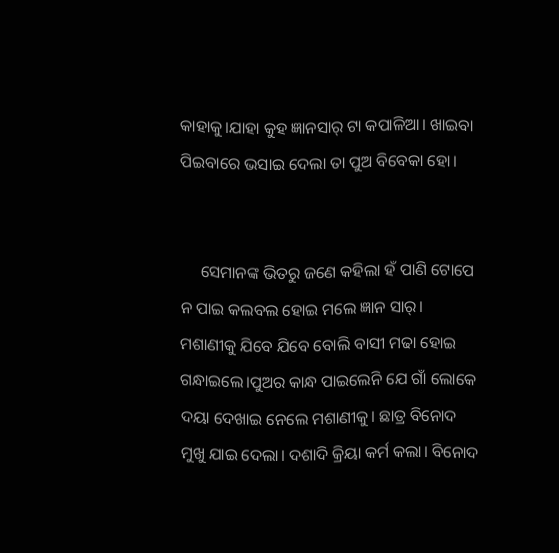କାହାକୁ।ଯାହା କୁହ ଜ୍ଞାନସାର୍ ଟା କପାଳିଆ। ଖାଇବା ପିଇବାରେ ଭସାଇ ଦେଲା ତା ପୁଅ ବିବେକା ହୋ।


     ସେମାନଙ୍କ ଭିତରୁ ଜଣେ କହିଲା ହଁ ପାଣି ଟୋପେ ନ ପାଇ କଲବଲ ହୋଇ ମଲେ ଜ୍ଞାନ ସାର୍। ମଶାଣୀକୁ ଯିବେ ଯିବେ ବୋଲି ବାସୀ ମଢା ହୋଇ ଗନ୍ଧାଇଲେ।ପୁଅର କାନ୍ଧ ପାଇଲେନି ଯେ ଗାଁ ଲୋକେ ଦୟା ଦେଖାଇ ନେଲେ ମଶାଣୀକୁ। ଛାତ୍ର ବିନୋଦ ମୁଖୁ ଯାଇ ଦେଲା। ଦଶାଦି କ୍ରିୟା କର୍ମ କଲା। ବିନୋଦ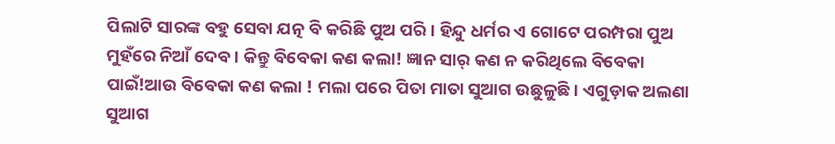ପିଲାଟି ସାରଙ୍କ ବହୁ ସେବା ଯତ୍ନ ବି କରିଛି ପୁଅ ପରି। ହିନ୍ଦୁ ଧର୍ମର ଏ ଗୋଟେ ପରମ୍ପରା ପୁଅ ମୁହଁରେ ନିଆଁ ଦେବ। କିନ୍ତୁ ବିବେକା କଣ କଲା! ଜ୍ଞାନ ସାର୍ କଣ ନ କରିଥିଲେ ବିବେକା ପାଇଁ!ଆଉ ବିବେକା କଣ କଲା ! ମଲା ପରେ ପିତା ମାତା ସୁଆଗ ଉଛୁଳୁଛି। ଏଗୁଡ଼ାକ ଅଲଣା ସୁଆଗ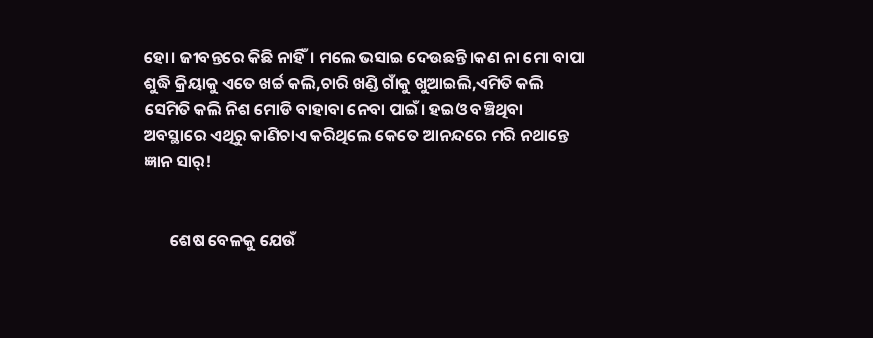ହୋ। ଜୀବନ୍ତରେ କିଛି ନାହିଁ। ମଲେ ଭସାଇ ଦେଉଛନ୍ତି।କଣ ନା ମୋ ବାପା ଶୁଦ୍ଧି କ୍ରିୟାକୁ ଏତେ ଖର୍ଚ୍ଚ କଲି,ଚାରି ଖଣ୍ଡି ଗାଁକୁ ଖୁଆଇଲି,ଏମିତି କଲି ସେମିତି କଲି ନିଶ ମୋଡି ବାହାବା ନେବା ପାଇଁ। ହଇଓ ବଞ୍ଚିଥିବା ଅବସ୍ଥାରେ ଏଥିରୁ କାଣିଚାଏ କରିଥିଲେ କେତେ ଆନନ୍ଦରେ ମରି ନଥାନ୍ତେ ଜ୍ଞାନ ସାର୍!


       ଶେଷ ବେଳକୁ ଯେଉଁ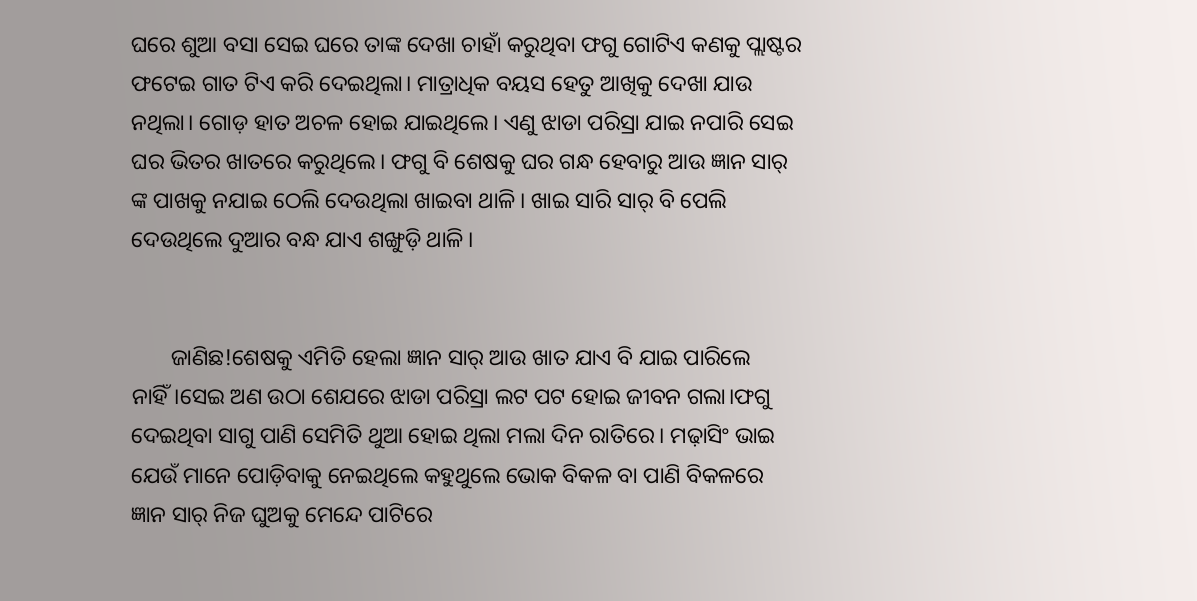ଘରେ ଶୁଆ ବସା ସେଇ ଘରେ ତାଙ୍କ ଦେଖା ଚାହାଁ କରୁଥିବା ଫଗୁ ଗୋଟିଏ କଣକୁ ପ୍ଲାଷ୍ଟର ଫଟେଇ ଗାତ ଟିଏ କରି ଦେଇଥିଲା। ମାତ୍ରାଧିକ ବୟସ ହେତୁ ଆଖିକୁ ଦେଖା ଯାଉ ନଥିଲା। ଗୋଡ଼ ହାତ ଅଚଳ ହୋଇ ଯାଇଥିଲେ। ଏଣୁ ଝାଡା ପରିସ୍ରା ଯାଇ ନପାରି ସେଇ ଘର ଭିତର ଖାତରେ କରୁଥିଲେ। ଫଗୁ ବି ଶେଷକୁ ଘର ଗନ୍ଧ ହେବାରୁ ଆଉ ଜ୍ଞାନ ସାର୍ ଙ୍କ ପାଖକୁ ନଯାଇ ଠେଲି ଦେଉଥିଲା ଖାଇବା ଥାଳି। ଖାଇ ସାରି ସାର୍ ବି ପେଲି ଦେଉଥିଲେ ଦୁଆର ବନ୍ଧ ଯାଏ ଶଙ୍ଖୁଡ଼ି ଥାଳି।


       ଜାଣିଛ!ଶେଷକୁ ଏମିତି ହେଲା ଜ୍ଞାନ ସାର୍ ଆଉ ଖାତ ଯାଏ ବି ଯାଇ ପାରିଲେ ନାହିଁ।ସେଇ ଅଣ ଉଠା ଶେଯରେ ଝାଡା ପରିସ୍ରା ଲଟ ପଟ ହୋଇ ଜୀବନ ଗଲା।ଫଗୁ ଦେଇଥିବା ସାଗୁ ପାଣି ସେମିତି ଥୁଆ ହୋଇ ଥିଲା ମଲା ଦିନ ରାତିରେ। ମଢ଼ାସିଂ ଭାଇ ଯେଉଁ ମାନେ ପୋଡ଼ିବାକୁ ନେଇଥିଲେ କହୁଥୁଲେ ଭୋକ ବିକଳ ବା ପାଣି ବିକଳରେ ଜ୍ଞାନ ସାର୍ ନିଜ ଘୁଅକୁ ମେନ୍ଦେ ପାଟିରେ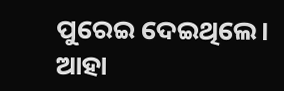ପୁରେଇ ଦେଇଥିଲେ। ଆହା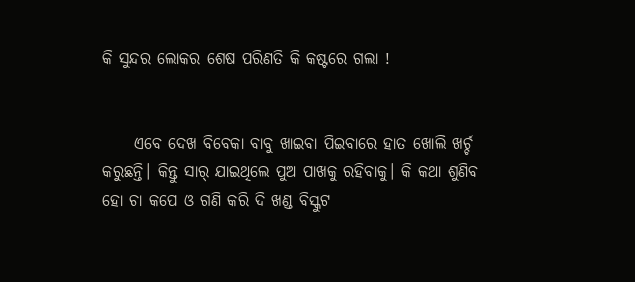କି ସୁନ୍ଦର ଲୋକର ଶେଷ ପରିଣତି କି କଷ୍ଟରେ ଗଲା !


     ଏବେ ଦେଖ ବିବେକା ବାବୁ ଖାଇବା ପିଇବାରେ ହାତ ଖୋଲି ଖର୍ଚ୍ଚ କରୁଛନ୍ତି। କିନ୍ତୁ ସାର୍ ଯାଇଥିଲେ ପୁଅ ପାଖକୁ ରହିବାକୁ। କି କଥା ଶୁଣିବ ହୋ ଚା କପେ ଓ ଗଣି କରି ଦି ଖଣ୍ଡ ବିସ୍କୁଟ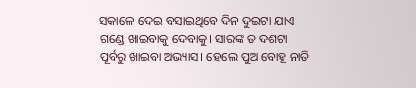ସକାଳେ ଦେଇ ବସାଇଥିବେ ଦିନ ଦୁଇଟା ଯାଏ ଗଣ୍ଡେ ଖାଇବାକୁ ଦେବାକୁ। ସାରଙ୍କ ତ ଦଶଟା ପୂର୍ବରୁ ଖାଇବା ଅଭ୍ୟାସ। ହେଲେ ପୁଅ ବୋହୂ ନାତି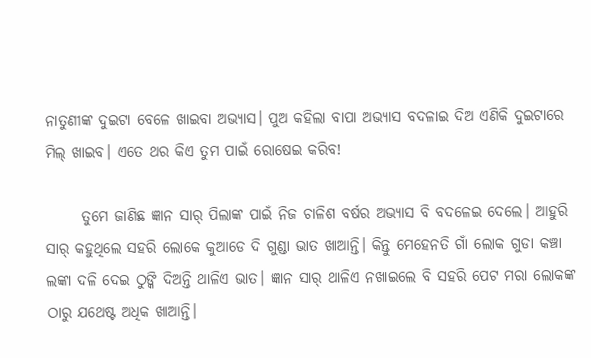ନାତୁଣୀଙ୍କ ଦୁଇଟା ବେଳେ ଖାଇବା ଅଭ୍ୟାସ। ପୁଅ କହିଲା ବାପା ଅଭ୍ୟାସ ବଦଳାଇ ଦିଅ ଏଣିକି ଦୁଇଟାରେ ମିଲ୍ ଖାଇବ। ଏତେ ଥର କିଏ ତୁମ ପାଇଁ ରୋଷେଇ କରିବ!

      ତୁମେ ଜାଣିଛ ଜ୍ଞାନ ସାର୍ ପିଲାଙ୍କ ପାଇଁ ନିଜ ଚାଳିଶ ବର୍ଷର ଅଭ୍ୟାସ ବି ବଦଳେଇ ଦେଲେ। ଆହୁରି ସାର୍ କହୁଥିଲେ ସହରି ଲୋକେ କୁଆଡେ ଦି ଗୁଣ୍ଡା ଭାତ ଖାଆନ୍ତି। କିନ୍ତୁ ମେହେନତି ଗାଁ ଲୋକ ଗୁଡା କଞ୍ଚା ଲଙ୍କା ଦଳି ଦେଇ ଠୁଙ୍କି ଦିଅନ୍ତି ଥାଳିଏ ଭାତ। ଜ୍ଞାନ ସାର୍ ଥାଳିଏ ନଖାଇଲେ ବି ସହରି ପେଟ ମରା ଲୋକଙ୍କ ଠାରୁ ଯଥେଷ୍ଟ ଅଧିକ ଖାଆନ୍ତି।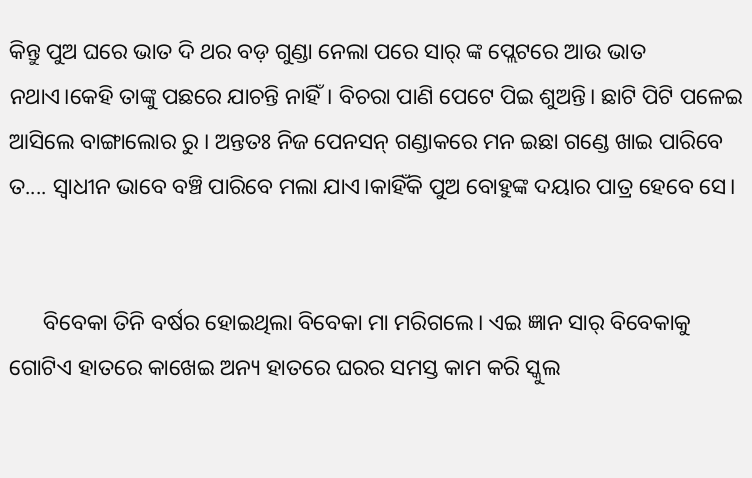କିନ୍ତୁ ପୁଅ ଘରେ ଭାତ ଦି ଥର ବଡ଼ ଗୁଣ୍ଡା ନେଲା ପରେ ସାର୍ ଙ୍କ ପ୍ଲେଟରେ ଆଉ ଭାତ ନଥାଏ।କେହି ତାଙ୍କୁ ପଛରେ ଯାଚନ୍ତି ନାହିଁ। ବିଚରା ପାଣି ପେଟେ ପିଇ ଶୁଅନ୍ତି। ଛାଟି ପିଟି ପଳେଇ ଆସିଲେ ବାଙ୍ଗାଲୋର ରୁ । ଅନ୍ତତଃ ନିଜ ପେନସନ୍ ଗଣ୍ଡାକରେ ମନ ଇଛା ଗଣ୍ଡେ ଖାଇ ପାରିବେ ତ.... ସ୍ୱାଧୀନ ଭାବେ ବଞ୍ଚି ପାରିବେ ମଲା ଯାଏ।କାହିଁକି ପୁଅ ବୋହୁଙ୍କ ଦୟାର ପାତ୍ର ହେବେ ସେ।


      ବିବେକା ତିନି ବର୍ଷର ହୋଇଥିଲା ବିବେକା ମା ମରିଗଲେ। ଏଇ ଜ୍ଞାନ ସାର୍ ବିବେକାକୁ ଗୋଟିଏ ହାତରେ କାଖେଇ ଅନ୍ୟ ହାତରେ ଘରର ସମସ୍ତ କାମ କରି ସ୍କୁଲ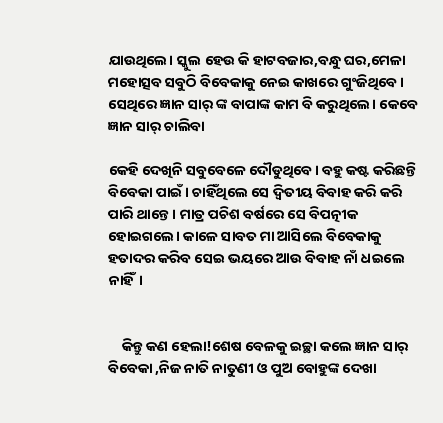ଯାଉଥିଲେ। ସ୍କୁଲ ହେଉ କି ହାଟବଜାର,ବନ୍ଧୁ ଘର,ମେଳା ମହୋତ୍ସବ ସବୁଠି ବିବେକାକୁ ନେଇ କାଖରେ ଗୁଂଜିଥିବେ। ସେଥିରେ ଜ୍ଞାନ ସାର୍ ଙ୍କ ବାପାଙ୍କ କାମ ବି କରୁଥିଲେ। କେବେ ଜ୍ଞାନ ସାର୍ ଚାଲିବା

କେହି ଦେଖିନି ସବୁବେଳେ ଦୌଡୁଥିବେ। ବହୁ କଷ୍ଟ କରିଛନ୍ତି ବିବେକା ପାଇଁ। ଚାହିଁଥିଲେ ସେ ଦ୍ଵିତୀୟ ବିବାହ କରି କରି ପାରି ଥାନ୍ତେ । ମାତ୍ର ପଚିଶ ବର୍ଷରେ ସେ ବିପତ୍ନୀକ ହୋଇଗଲେ। କାଳେ ସାବତ ମା ଆସିଲେ ବିବେକାକୁ ହତାଦର କରିବ ସେଇ ଭୟରେ ଆଉ ବିବାହ ନାଁ ଧଇଲେ ନାହିଁ।


    କିନ୍ତୁ କଣ ହେଲା!ଶେଷ ବେଳକୁ ଇଚ୍ଛା କଲେ ଜ୍ଞାନ ସାର୍ ବିବେକା ,ନିଜ ନାତି ନାତୁଣୀ ଓ ପୁଅ ବୋହୁଙ୍କ ଦେଖା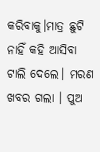କରିବାକୁ।ମାତ୍ର ଛୁଟି ନାହିଁ କହି ଆସିବା ଟାଲି ଦେଲେ। ମରଣ ଖବର ଗଲା । ପୁଅ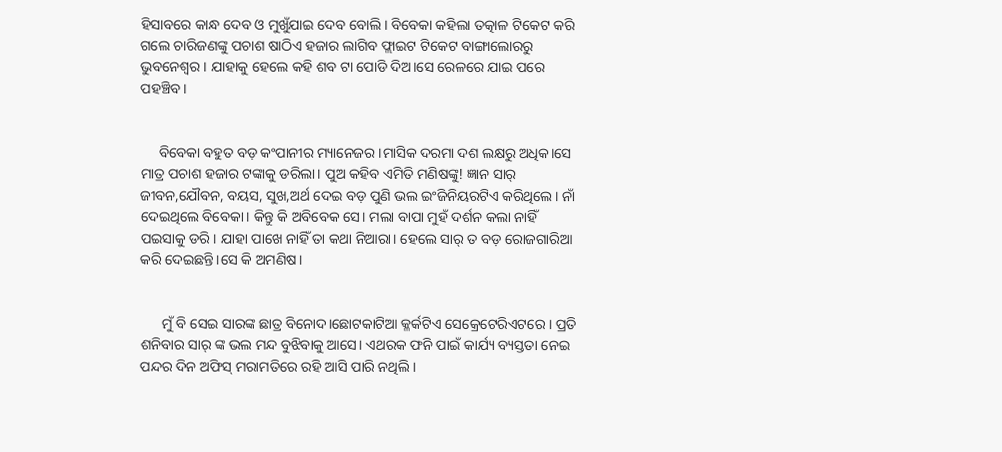ହିସାବରେ କାନ୍ଧ ଦେବ ଓ ମୁଖୁଁଯାଇ ଦେବ ବୋଲି। ବିବେକା କହିଲା ତତ୍କାଳ ଟିକେଟ କରି ଗଲେ ଚାରିଜଣଙ୍କୁ ପଚାଶ ଷାଠିଏ ହଜାର ଲାଗିବ ଫ୍ଲାଇଟ ଟିକେଟ ବାଙ୍ଗାଲୋରରୁ ଭୁବନେଶ୍ୱର। ଯାହାକୁ ହେଲେ କହି ଶବ ଟା ପୋଡି ଦିଅ।ସେ ରେଳରେ ଯାଇ ପରେ ପହଞ୍ଚିବ।


     ବିବେକା ବହୁତ ବଡ଼ କଂପାନୀର ମ୍ୟାନେଜର।ମାସିକ ଦରମା ଦଶ ଲକ୍ଷରୁ ଅଧିକ।ସେ ମାତ୍ର ପଚାଶ ହଜାର ଟଙ୍କାକୁ ଡରିଲା। ପୁଅ କହିବ ଏମିତି ମଣିଷଙ୍କୁ! ଜ୍ଞାନ ସାର୍ ଜୀବନ,ଯୌବନ, ବୟସ, ସୁଖ,ଅର୍ଥ ଦେଇ ବଡ଼ ପୁଣି ଭଲ ଇଂଜିନିୟରଟିଏ କରିଥିଲେ। ନାଁ ଦେଇଥିଲେ ବିବେକା। କିନ୍ତୁ କି ଅବିବେକ ସେ। ମଲା ବାପା ମୁହଁ ଦର୍ଶନ କଲା ନାହିଁ ପଇସାକୁ ଡରି। ଯାହା ପାଖେ ନାହିଁ ତା କଥା ନିଆରା। ହେଲେ ସାର୍ ତ ବଡ଼ ରୋଜଗାରିଆ କରି ଦେଇଛନ୍ତି।ସେ କି ଅମଣିଷ।


      ମୁଁ ବି ସେଇ ସାରଙ୍କ ଛାତ୍ର ବିନୋଦ।ଛୋଟକାଟିଆ କ୍ଳର୍କଟିଏ ସେକ୍ରେଟେରିଏଟରେ । ପ୍ରତି ଶନିବାର ସାର୍ ଙ୍କ ଭଲ ମନ୍ଦ ବୁଝିବାକୁ ଆସେ। ଏଥରକ ଫନି ପାଇଁ କାର୍ଯ୍ୟ ବ୍ୟସ୍ତତା ନେଇ ପନ୍ଦର ଦିନ ଅଫିସ୍ ମରାମତିରେ ରହି ଆସି ପାରି ନଥିଲି।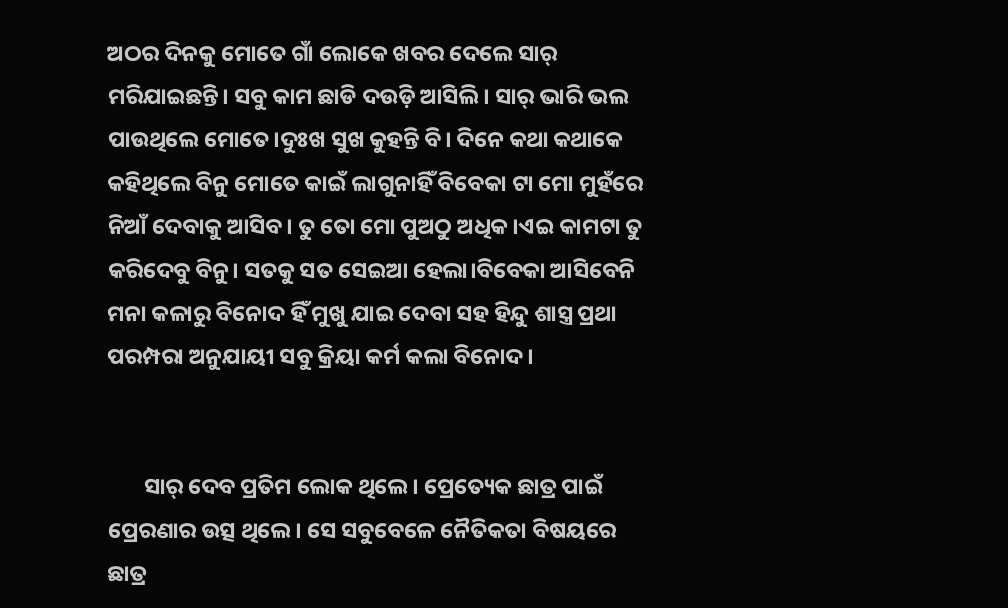ଅଠର ଦିନକୁ ମୋତେ ଗାଁ ଲୋକେ ଖବର ଦେଲେ ସାର୍ ମରିଯାଇଛନ୍ତି। ସବୁ କାମ ଛାଡି ଦଉଡ଼ି ଆସିଲି। ସାର୍ ଭାରି ଭଲ ପାଉଥିଲେ ମୋତେ।ଦୁଃଖ ସୁଖ କୁହନ୍ତି ବି। ଦିନେ କଥା କଥାକେ କହିଥିଲେ ବିନୁ ମୋତେ କାଇଁ ଲାଗୁନାହିଁ ବିବେକା ଟା ମୋ ମୁହଁରେ ନିଆଁ ଦେବାକୁ ଆସିବ। ତୁ ତୋ ମୋ ପୁଅଠୁ ଅଧିକ।ଏଇ କାମଟା ତୁ କରିଦେବୁ ବିନୁ। ସତକୁ ସତ ସେଇଆ ହେଲା।ବିବେକା ଆସିବେନି ମନା କଳାରୁ ବିନୋଦ ହିଁ ମୁଖୁ ଯାଇ ଦେବା ସହ ହିନ୍ଦୁ ଶାସ୍ତ୍ର ପ୍ରଥା ପରମ୍ପରା ଅନୁଯାୟୀ ସବୁ କ୍ରିୟା କର୍ମ କଲା ବିନୋଦ।


       ସାର୍ ଦେବ ପ୍ରତିମ ଲୋକ ଥିଲେ। ପ୍ରେତ୍ୟେକ ଛାତ୍ର ପାଇଁ ପ୍ରେରଣାର ଉତ୍ସ ଥିଲେ। ସେ ସବୁବେଳେ ନୈତିକତା ବିଷୟରେ ଛାତ୍ର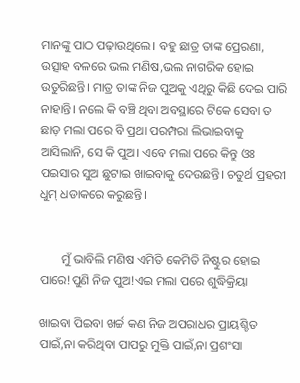ମାନଙ୍କୁ ପାଠ ପଢ଼ାଉଥିଲେ। ବହୁ ଛାତ୍ର ତାଙ୍କ ପ୍ରେରଣା, ଉତ୍ସାହ ବଳରେ ଭଲ ମଣିଷ,ଭଲ ନାଗରିକ ହୋଇ ଉତୁରିଛନ୍ତି। ମାତ୍ର ତାଙ୍କ ନିଜ ପୁଅକୁ ଏଥିରୁ କିଛି ଦେଇ ପାରି ନାହାନ୍ତି। ନଲେ କି ବଞ୍ଚି ଥିବା ଅବସ୍ଥାରେ ଟିକେ ସେବା ତ ଛାଡ଼ ମଲା ପରେ ବି ପ୍ରଥା ପରମ୍ପରା ଲିଭାଇବାକୁ ଆସିଲାନି, ସେ କି ପୁଅ। ଏବେ ମଲା ପରେ କିନ୍ତୁ ଓଃ ପଇସାର ସୁଅ ଛୁଟାଇ ଖାଇବାକୁ ଦେଉଛନ୍ତି। ଚତୁର୍ଥ ପ୍ରହରୀ ଧୁମ୍ ଧଡାକରେ କରୁଛନ୍ତି।


       ମୁଁ ଭାବିଲି ମଣିଷ ଏମିତି କେମିତି ନିଷ୍ଟୁର ହୋଇ ପାରେ!ପୁଣି ନିଜ ପୁଅ!ଏଇ ମଲା ପରେ ଶୁଦ୍ଧିକ୍ରିୟା

ଖାଇବା ପିଇବା ଖର୍ଚ୍ଚ କଣ ନିଜ ଅପରାଧର ପ୍ରାୟଶ୍ଚିତ ପାଇଁ,ନା କରିଥିବା ପାପରୁ ମୁକ୍ତି ପାଇଁ,ନା ପ୍ରଶଂସା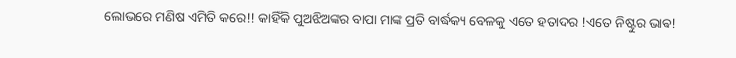ଲୋଭରେ ମଣିଷ ଏମିତି କରେ!! କାହିଁକି ପୁଅଝିଅଙ୍କର ବାପା ମାଙ୍କ ପ୍ରତି ବାର୍ଦ୍ଧକ୍ୟ ବେଳକୁ ଏତେ ହତାଦର !ଏତେ ନିଷ୍ଟୁର ଭାଵ!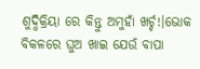ଶୁଦ୍ଧିକ୍ରିୟା ରେ କିନ୍ତୁ ଅମୁହାଁ ଖର୍ଚ୍ଚ!।ଭୋକ ବିକଳରେ ଘୁଅ ଖାଇ ଯେଉଁ ବାପା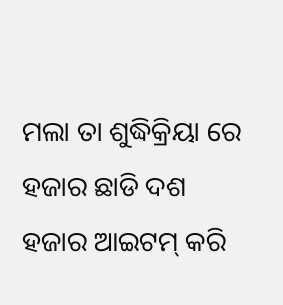ମଲା ତା ଶୁଦ୍ଧିକ୍ରିୟା ରେ ହଜାର ଛାଡି ଦଶ ହଜାର ଆଇଟମ୍ କରି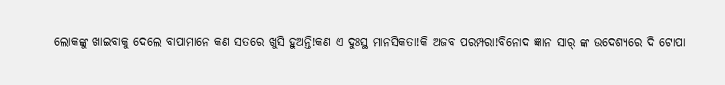ଲୋକଙ୍କୁ ଖାଇବାକୁ ଦେଲେ ବାପାମାନେ କଣ ସତରେ ଖୁସି ହୁଅନ୍ତି!କଣ ଏ ଦୁଃସ୍ଥ ମାନସିକତା!କି ଅଜବ ପରମ୍ପରା!ବିନୋଦ ଜ୍ଞାନ ସାର୍ ଙ୍କ ଉଦେଶ୍ୟରେ ଦି ଟୋପା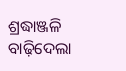ଶ୍ରଦ୍ଧାଞ୍ଜଳି ବାଢ଼ିଦେଲା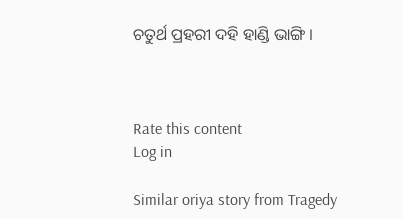ଚତୁର୍ଥ ପ୍ରହରୀ ଦହି ହାଣ୍ଡି ଭାଙ୍ଗି ।



Rate this content
Log in

Similar oriya story from Tragedy